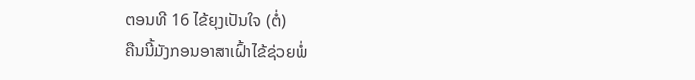ຕອນທີ 16 ໄຂ້ຍຸງເປັນໃຈ (ຕໍ່)
ຄືນນີ້ມັງກອນອາສາເຝົ້າໄຂ້ຊ່ວຍພໍ່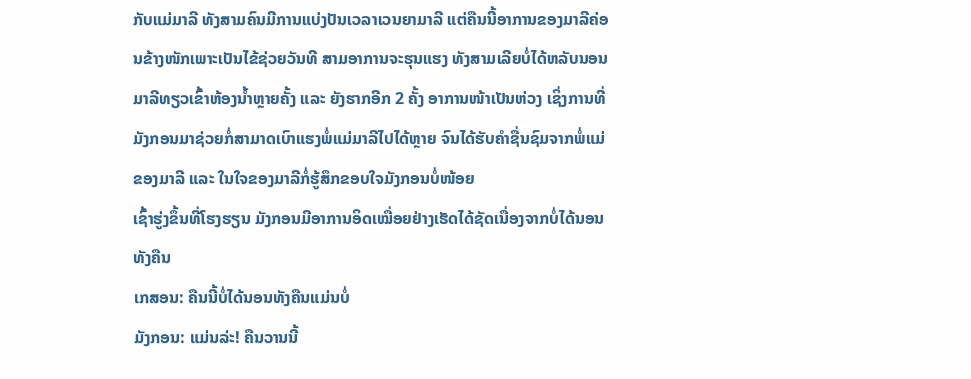ກັບແມ່ມາລີ ທັງສາມຄົນມີການແບ່ງປັນເວລາເວນຍາມາລີ ແຕ່ຄືນນີ້ອາການຂອງມາລີຄ່ອນຂ້າງໜັກເພາະເປັນໄຂ້ຊ່ວຍວັນທີ ສາມອາການຈະຮຸນແຮງ ທັງສາມເລີຍບໍ່ໄດ້ຫລັບນອນ ມາລີທຽວເຂົ້າຫ້ອງນ້ຳຫຼາຍຄັ້ງ ແລະ ຍັງຮາກອີກ 2 ຄັ້ງ ອາການໜ້າເປັນຫ່ວງ ເຊິ່ງການທີ່ມັງກອນມາຊ່ວຍກໍ່ສາມາດເບົາແຮງພໍ່ແມ່ມາລີໄປໄດ້ຫຼາຍ ຈົນໄດ້ຮັບຄຳຊື່ນຊົມຈາກພໍ່ແມ່ຂອງມາລີ ແລະ ໃນໃຈຂອງມາລີກໍ່ຮູ້ສຶກຂອບໃຈມັງກອນບໍ່ໜ້ອຍ
ເຊົ້າຮູ່ງຂຶ້ນທີ່ໂຮງຮຽນ ມັງກອນມີອາການອິດເໝື່ອຍຢ່າງເຮັດໄດ້ຊັດເນື່ອງຈາກບໍ່ໄດ້ນອນທັງຄືນ
ເກສອນ: ຄືນນີ້ບໍ່ໄດ້ນອນທັງຄືນແມ່ນບໍ່
ມັງກອນ: ແມ່ນລ່ະ! ຄືນວານນີ້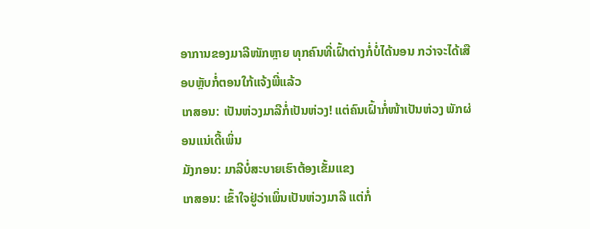ອາການຂອງມາລີໜັກຫຼາຍ ທຸກຄົນທີ່ເຝົ້າຕ່າງກໍ່ບໍ່ໄດ້ນອນ ກວ່າຈະໄດ້ເສືອບຫຼັບກໍ່ຕອນໃກ້ແຈ້ງພີ່ແລ້ວ
ເກສອນ: ເປັນຫ່ວງມາລີກໍ່ເປັນຫ່ວງ! ແຕ່ຄົນເຝົ້າກໍ່ໜ້າເປັນຫ່ວງ ພັກຜ່ອນແນ່ເດີ້ເພິ່ນ
ມັງກອນ: ມາລີບໍ່ສະບາຍເຮົາຕ້ອງເຂັ້ມແຂງ
ເກສອນ: ເຂົ້າໃຈຢູ່ວ່າເພິ່ນເປັນຫ່ວງມາລີ ແຕ່ກໍ່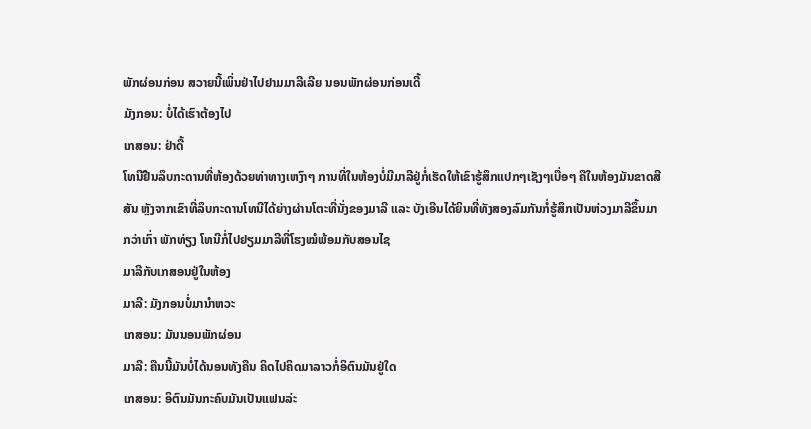ພັກຜ່ອນກ່ອນ ສວາຍນີ້ເພິ່ນຢ່າໄປຢາມມາລີເລີຍ ນອນພັກຜ່ອນກ່ອນເດີ້
ມັງກອນ: ບໍ່ໄດ້ເຮົາຕ້ອງໄປ
ເກສອນ: ຢ່າດື້
ໂທນີຢືນລຶບກະດານທີ່ຫ້ອງດ້ວຍທ່າທາງເຫງົາໆ ການທີ່ໃນຫ້ອງບໍ່ມີມາລີຢູ່ກໍ່ເຮັດໃຫ້ເຂົາຮູ້ສຶກແປກໆເຊັງໆເບື່ອໆ ຄືໃນຫ້ອງມັນຂາດສີສັນ ຫຼັງຈາກເຂົາທີ່ລຶບກະດານໂທນີໄດ້ຍ່າງຜ່ານໂຕະທີ່ນັ່ງຂອງມາລີ ແລະ ບັງເອີນໄດ້ຍິນທີ່ທັງສອງລົມກັນກໍ່ຮູ້ສຶກເປັນຫ່ວງມາລີຂຶ້ນມາກວ່າເກົ່າ ພັກທ່ຽງ ໂທນີກໍ່ໄປຢຽມມາລີທີ່ໂຮງໝໍພ້ອມກັບສອນໄຊ
ມາລີກັບເກສອນຢູ່ໃນຫ້ອງ
ມາລີ: ມັງກອນບໍ່ມານຳຫວະ
ເກສອນ: ມັນນອນພັກຜ່ອນ
ມາລີ: ຄືນນີ້ມັນບໍ່ໄດ້ນອນທັງຄືນ ຄິດໄປຄິດມາລາວກໍ່ອິຕົນມັນຢູ່ໃດ
ເກສອນ: ອິຕົນມັນກະຄົບມັນເປັນແຟນລ່ະ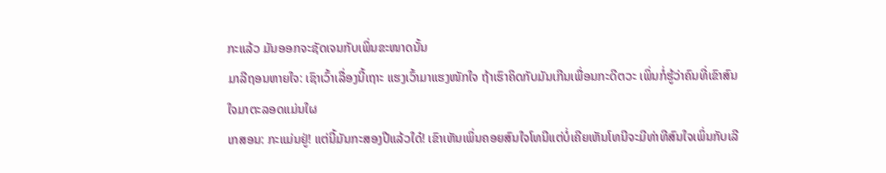ກະແລ້ວ ມັນອອກຈະຊັດເຈນກັບເພິ່ນຂະໜາດນັ້ນ
ມາລີຖອນຫາຍໃຈ: ເຊົາເວົ້າເລື່ອງນີ້ເຖາະ ແຮງເວົ້າມາແຮງໜັກໃຈ ຖ້າເຮົາຄິດກັບມັນເກີນເພື່ອນກະດີຕວະ ເພິ່ນກໍ່ຮູ້ວ່າຄົນທີ່ເຂົາສົນໃຈມາຕະລອດແມ່ນໃຜ
ເກສອນ: ກະແມ່ນຢູ່! ແຕ່ນີ້ມັນກະສອງປີແລ້ວໃດ໋! ເຂົາເຫັນເພິ່ນຄອຍສົນໃຈໂທນີແຕ່ບໍ່ເຄີຍເຫັນໂທນີຈະມີທ່າທີສົນໃຈເພິ່ນກັບເລີ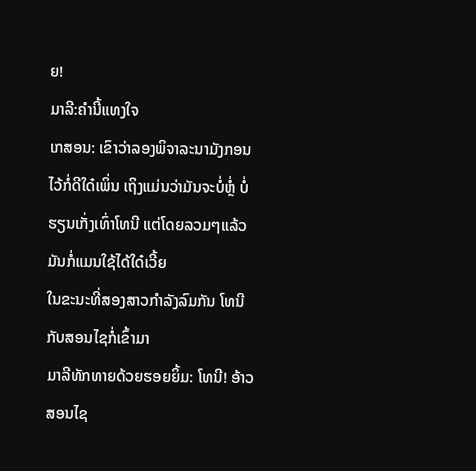ຍ!
ມາລີ:ຄຳນີ້ແທງໃຈ
ເກສອນ: ເຂົາວ່າລອງພິຈາລະນາມັງກອນໄວ້ກໍ່ດີໃດ໋ເພິ່ນ ເຖິງແມ່ນວ່າມັນຈະບໍ່ຫຼໍ່ ບໍ່ຮຽນເກັ່ງເທົ່າໂທນີ ແຕ່ໂດຍລວມໆແລ້ວມັນກໍ່ແມນໃຊ້ໄດ້ໃດ໋ເວີ້ຍ
ໃນຂະນະທີ່ສອງສາວກຳລັງລົມກັນ ໂທນີກັບສອນໄຊກໍ່ເຂົ້າມາ
ມາລີທັກທາຍດ້ວຍຮອຍຍິ້ມ: ໂທນີ! ອ້າວສອນໄຊ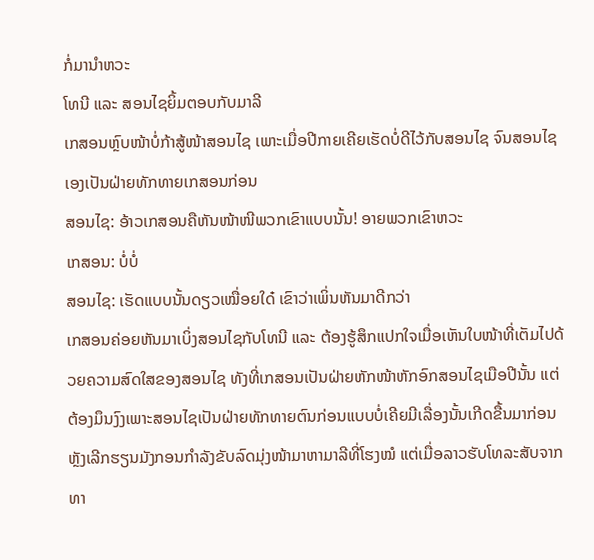ກໍ່ມານຳຫວະ
ໂທນີ ແລະ ສອນໄຊຍິ້ມຕອບກັບມາລີ
ເກສອນຫຼົບໜ້າບໍ່ກ້າສູ້ໜ້າສອນໄຊ ເພາະເມື່ອປີກາຍເຄີຍເຮັດບໍ່ດີໄວ້ກັບສອນໄຊ ຈົນສອນໄຊເອງເປັນຝ່າຍທັກທາຍເກສອນກ່ອນ
ສອນໄຊ: ອ້າວເກສອນຄືຫັນໜ້າໜີພວກເຂົາແບບນັ້ນ! ອາຍພວກເຂົາຫວະ
ເກສອນ: ບໍ່ບໍ່
ສອນໄຊ: ເຮັດແບບນັ້ນດຽວເໝື່ອຍໃດ໋ ເຂົາວ່າເພິ່ນຫັນມາດີກວ່າ
ເກສອນຄ່ອຍຫັນມາເບິ່ງສອນໄຊກັບໂທນີ ແລະ ຕ້ອງຮູ້ສຶກແປກໃຈເມື່ອເຫັນໃບໜ້າທີ່ເຕັມໄປດ້ວຍຄວາມສົດໃສຂອງສອນໄຊ ທັງທີ່ເກສອນເປັນຝ່າຍຫັກໜ້າຫັກອົກສອນໄຊເມືອປີນັ້ນ ແຕ່ຕ້ອງມຶນງົງເພາະສອນໄຊເປັນຝ່າຍທັກທາຍຕົນກ່ອນແບບບໍ່ເຄີຍມີເລື່ອງນັ້ນເກີດຂື້ນມາກ່ອນ
ຫຼັງເລີກຮຽນມັງກອນກຳລັງຂັບລົດມຸ່ງໜ້າມາຫາມາລີທີ່ໂຮງໝໍ ແຕ່ເມື່ອລາວຮັບໂທລະສັບຈາກທາ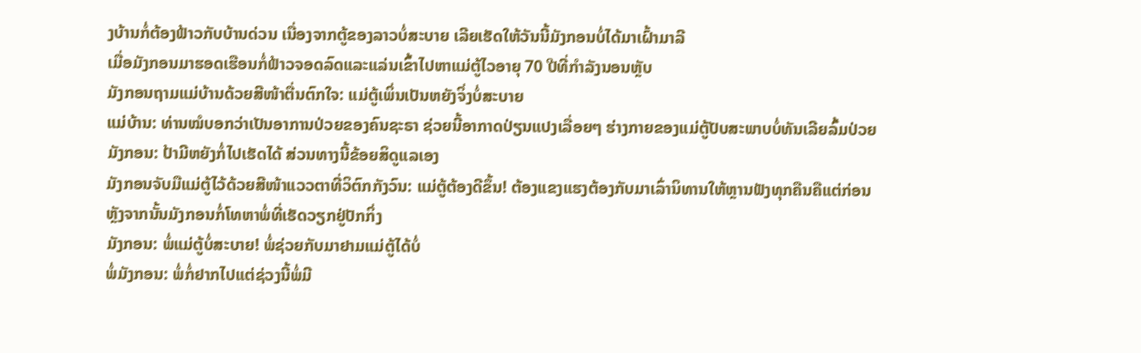ງບ້ານກໍ່ຕ້ອງຟ້າວກັບບ້ານດ່ວນ ເນື່ອງຈາກຕູ້ຂອງລາວບໍ່ສະບາຍ ເລີຍເຮັດໃຫ້ວັນນີ້ມັງກອນບໍ່ໄດ້ມາເຝົ້າມາລີ
ເມື່ອມັງກອນມາຮອດເຮືອນກໍ່ຟ້າວຈອດລົດແລະແລ່ນເຂົ້າໄປຫາແມ່ຕູ້ໄວອາຍຸ 70 ປີທີ່ກຳລັງນອນຫຼັບ
ມັງກອນຖາມແມ່ບ້ານດ້ວຍສີໜ້າຕື່ນຕົກໃຈ: ແມ່ຕູ້ເພິ່ນເປັນຫຍັງຈິ່ງບໍ່ສະບາຍ
ແມ່ບ້ານ: ທ່ານໝໍບອກວ່າເປັນອາການປ່ວຍຂອງຄົນຊະຣາ ຊ່ວຍນີ້ອາກາດປ່ຽນແປງເລື່ອຍໆ ຮ່າງກາຍຂອງແມ່ຕູ້ປັບສະພາບບໍ່ທັນເລີຍລົ້ມປ່ວຍ
ມັງກອນ: ປ້າມີຫຍັງກໍ່ໄປເຮັດໄດ້ ສ່ວນທາງນີ້ຂ້ອຍສິດູແລເອງ
ມັງກອນຈັບມືແມ່ຕູ້ໄວ້ດ້ວຍສີໜ້າແວວຕາທີ່ວິຕົກກັງວົນ: ແມ່ຕູ້ຕ້ອງດີຂຶ້ນ! ຕ້ອງແຂງແຮງຕ້ອງກັບມາເລົ່ານິທານໃຫ້ຫຼານຟັງທຸກຄືນຄືແຕ່ກ່ອນ
ຫຼັງຈາກນັ້ນມັງກອນກໍ່ໂທຫາພໍ່ທີ່ເຮັດວຽກຢູ່ປັກກິ່ງ
ມັງກອນ: ພໍ່ແມ່ຕູ້ບໍ່ສະບາຍ! ພໍ່ຊ່ວຍກັບມາຢາມແມ່ຕູ້ໄດ້ບໍ່
ພໍ່ມັງກອນ: ພໍ່ກໍ່ຢາກໄປແຕ່ຊ່ວງນີ້ພໍ່ມີ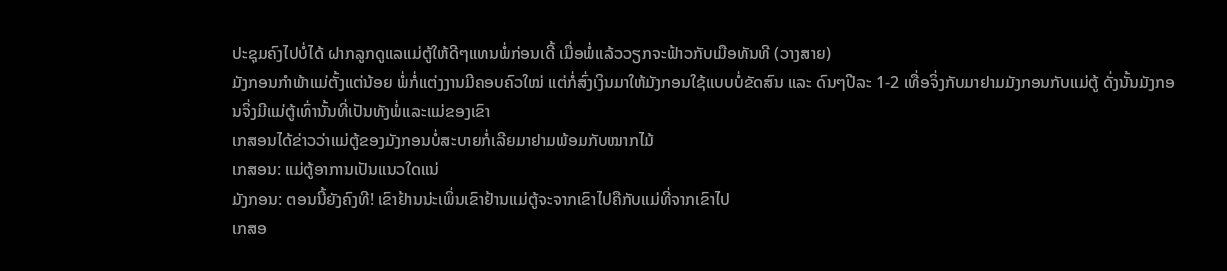ປະຊຸມຄົງໄປບໍ່ໄດ້ ຝາກລູກດູແລແມ່ຕູ້ໃຫ້ດີໆແທນພໍ່ກ່ອນເດີ້ ເມື່ອພໍ່ແລ້ວວຽກຈະຟ້າວກັບເມືອທັນທີ (ວາງສາຍ)
ມັງກອນກຳພ້າແມ່ຕັ້ງແຕ່ນ້ອຍ ພໍ່ກໍ່ແຕ່ງງານມີຄອບຄົວໃໝ່ ແຕ່ກໍ່ສົ່ງເງິນມາໃຫ້ມັງກອນໃຊ້ແບບບໍ່ຂັດສົນ ແລະ ດົນໆປີລະ 1-2 ເທື່ອຈິ່ງກັບມາຢາມມັງກອນກັບແມ່ຕູ້ ດັ່ງນັ້ນມັງກອນຈິ່ງມີແມ່ຕູ້ເທົ່ານັ້ນທີ່ເປັນທັງພໍ່ແລະແມ່ຂອງເຂົາ
ເກສອນໄດ້ຂ່າວວ່າແມ່ຕູ້ຂອງມັງກອນບໍ່ສະບາຍກໍ່ເລີຍມາຢາມພ້ອມກັບໝາກໄມ້
ເກສອນ: ແມ່ຕູ້ອາການເປັນແນວໃດແນ່
ມັງກອນ: ຕອນນີ້ຍັງຄົງທີ! ເຂົາຢ້ານນ່ະເພິ່ນເຂົາຢ້ານແມ່ຕູ້ຈະຈາກເຂົາໄປຄືກັບແມ່ທີ່ຈາກເຂົາໄປ
ເກສອ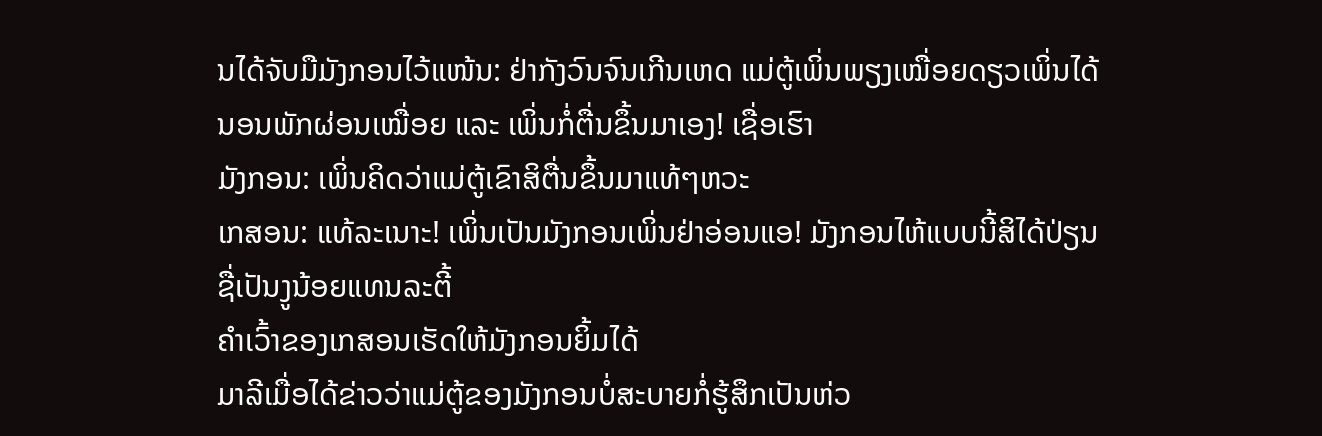ນໄດ້ຈັບມືມັງກອນໄວ້ແໜ້ນ: ຢ່າກັງວົນຈົນເກີນເຫດ ແມ່ຕູ້ເພິ່ນພຽງເໝື່ອຍດຽວເພິ່ນໄດ້ນອນພັກຜ່ອນເໝື່ອຍ ແລະ ເພິ່ນກໍ່ຕື່ນຂຶ້ນມາເອງ! ເຊື່ອເຮົາ
ມັງກອນ: ເພິ່ນຄິດວ່າແມ່ຕູ້ເຂົາສິຕື່ນຂຶ້ນມາແທ້ໆຫວະ
ເກສອນ: ແທ້ລະເນາະ! ເພິ່ນເປັນມັງກອນເພິ່ນຢ່າອ່ອນແອ! ມັງກອນໄຫ້ແບບນີ້ສິໄດ້ປ່ຽນຊື່ເປັນງູນ້ອຍແທນລະຕີ້
ຄຳເວົ້າຂອງເກສອນເຮັດໃຫ້ມັງກອນຍິ້ມໄດ້
ມາລີເມື່ອໄດ້ຂ່າວວ່າແມ່ຕູ້ຂອງມັງກອນບໍ່ສະບາຍກໍ່ຮູ້ສຶກເປັນຫ່ວ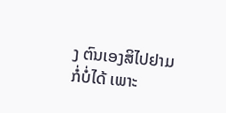ງ ຕົນເອງສິໄປຢາມກໍ່ບໍ່ໄດ້ ເພາະ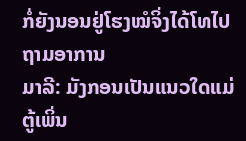ກໍ່ຍັງນອນຢູ່ໂຮງໝໍຈິ່ງໄດ້ໂທໄປຖາມອາການ
ມາລີ: ມັງກອນເປັນແນວໃດແມ່ຕູ້ເພິ່ນ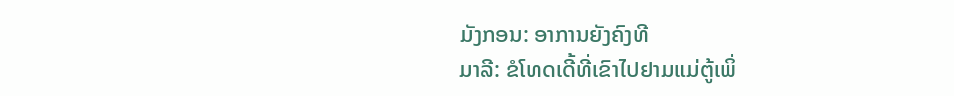ມັງກອນ: ອາການຍັງຄົງທີ
ມາລີ: ຂໍໂທດເດີ້ທີ່ເຂົາໄປຢາມແມ່ຕູ້ເພິ່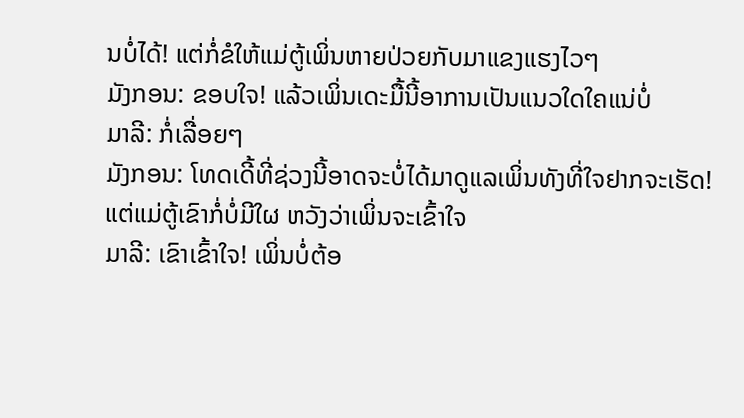ນບໍ່ໄດ້! ແຕ່ກໍ່ຂໍໃຫ້ແມ່ຕູ້ເພິ່ນຫາຍປ່ວຍກັບມາແຂງແຮງໄວໆ
ມັງກອນ: ຂອບໃຈ! ແລ້ວເພິ່ນເດະມື້ນີ້ອາການເປັນແນວໃດໃຄແນ່ບໍ່
ມາລີ: ກໍ່ເລື່ອຍໆ
ມັງກອນ: ໂທດເດີ້ທີ່ຊ່ວງນີ້ອາດຈະບໍ່ໄດ້ມາດູແລເພິ່ນທັງທີ່ໃຈຢາກຈະເຮັດ! ແຕ່ແມ່ຕູ້ເຂົາກໍ່ບໍ່ມີໃຜ ຫວັງວ່າເພິ່ນຈະເຂົ້າໃຈ
ມາລີ: ເຂົາເຂົ້າໃຈ! ເພິ່ນບໍ່ຕ້ອ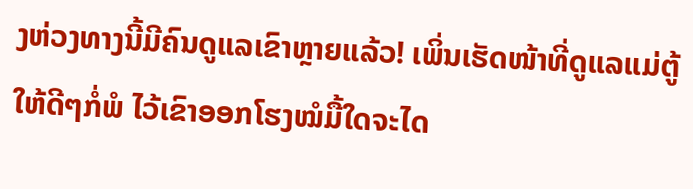ງຫ່ວງທາງນີ້ມີຄົນດູແລເຂົາຫຼາຍແລ້ວ! ເພິ່ນເຮັດໜ້າທີ່ດູແລແມ່ຕູ້ໃຫ້ດີໆກໍ່ພໍ ໄວ້ເຂົາອອກໂຮງໝໍມື້ໃດຈະໄດ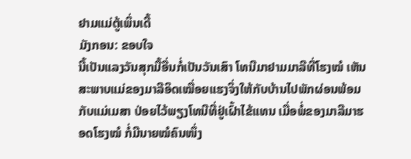ຢາມແມ່ຕູ້ເພິ່ນເດີ້
ມັງກອນ: ຂອບໃຈ
ນີ້ເປັນແລງວັນສຸກມື້ອື່ນກໍ່ເປັນວັນເສົາ ໂທນີມາຢາມມາລີທີ່ໂຮງໝໍ ເຫັນສະພາບແມ່ຂອງມາລີອິດເໝື່ອຍແຮງຈິ່ງໃຫ້ກັບບ້ານໄປພັກຜ່ອນພ້ອມກັບແມ່ເມສາ ປ່ອຍໄວ້ພຽງໂທນີທີ່ຢູ່ເຝົ້າໄຂ້ແທນ ເມື່ອພໍ່ຂອງມາລີມາຮອດໂຮງໝໍ ກໍ່ມີນາຍໝໍຄົນໜຶ່ງ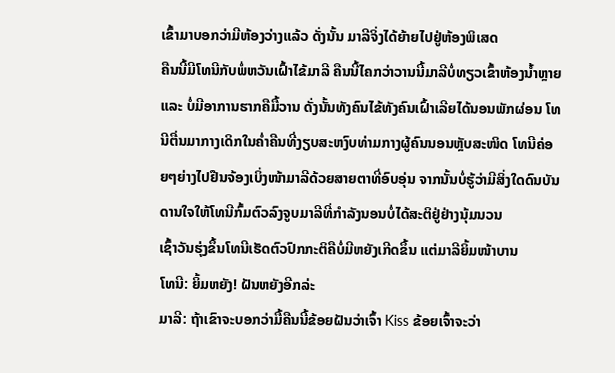ເຂົ້າມາບອກວ່າມີຫ້ອງວ່າງແລ້ວ ດັ່ງນັ້ນ ມາລີຈິ່ງໄດ້ຍ້າຍໄປຢູ່ຫ້ອງພິເສດ
ຄືນນີ້ມີໂທນີກັບພໍ່ຫວັນເຝົ້າໄຂ້ມາລີ ຄືນນີ້ໄຄກວ່າວານນີ້ມາລີບໍ່ທຽວເຂົ້າຫ້ອງນ້ຳຫຼາຍ ແລະ ບໍ່ມີອາການຮາກຄືມື້ວານ ດັ່ງນັ້ນທັງຄົນໄຂ້ທັງຄົນເຝົ້າເລີຍໄດ້ນອນພັກຜ່ອນ ໂທນີຕື່ນມາກາງເດິກໃນຄ່ຳຄືນທີ່ງຽບສະຫງົບທ່າມກາງຜູ້ຄົນນອນຫຼັບສະໜິດ ໂທນີຄ່ອຍໆຍ່າງໄປຢືນຈ້ອງເບິ່ງໜ້າມາລີດ້ວຍສາຍຕາທີ່ອົບອຸ່ນ ຈາກນັ້ນບໍ່ຮູ້ວ່າມີສິ່ງໃດດົນບັນດານໃຈໃຫ້ໂທນີກົ້ມຕົວລົງຈູບມາລີທີ່ກຳລັງນອນບໍ່ໄດ້ສະຕິຢູ່ຢ່າງນຸ້ມນວນ
ເຊົ້າວັນຮຸ່ງຂຶ້ນໂທນີເຮັດຕົວປົກກະຕິຄືບໍ່ມີຫຍັງເກີດຂຶ້ນ ແຕ່ມາລີຍິ້ມໜ້າບານ
ໂທນີ: ຍິ້ມຫຍັງ! ຝັນຫຍັງອີກລ່ະ
ມາລີ: ຖ້າເຂົາຈະບອກວ່າມື້ຄືນນີ້ຂ້ອຍຝັນວ່າເຈົ້າ Kiss ຂ້ອຍເຈົ້າຈະວ່າ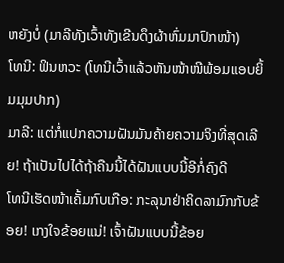ຫຍັງບໍ່ (ມາລີທັງເວົ້າທັງເຂີນດຶງຜ້າຫົ່ມມາປົກໜ້າ)
ໂທນີ: ຟິນຫວະ (ໂທນີເວົ້າແລ້ວຫັນໜ້າໜີພ້ອມແອບຍິ້ມມຸມປາກ)
ມາລີ: ແຕ່ກໍ່ແປກຄວາມຝັນມັນຄ້າຍຄວາມຈິງທີ່ສຸດເລີຍ! ຖ້າເປັນໄປໄດ້ຖ້າຄືນນີ້ໄດ້ຝັນແບບນີ້ອີກໍ່ຄົງດີ
ໂທນີເຮັດໜ້າເຄັ້ມກົບເກືອ: ກະລຸນາຢ່າຄິດລາມົກກັບຂ້ອຍ! ເກງໃຈຂ້ອຍແນ່! ເຈົ້າຝັນແບບນີ້ຂ້ອຍ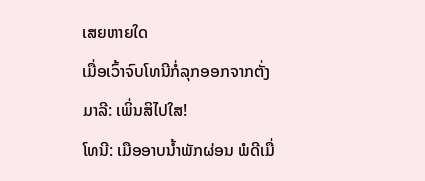ເສຍຫາຍໃດ
ເມື່ອເວົ້າຈົບໂທນີກໍ່ລຸກອອກຈາກຕັ່ງ
ມາລີ: ເພິ່ນສິໄປໃສ!
ໂທນີ: ເມືອອາບນ້ຳພັກຜ່ອນ ພໍດີເມື່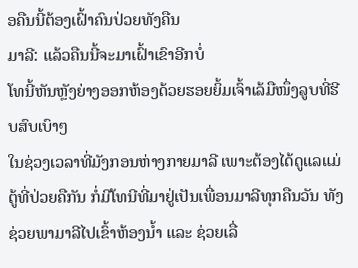ອຄືນນີ້ຕ້ອງເຝົ້າຄົນປ່ວຍທັງຄືນ
ມາລີ: ແລ້ວຄືນນີ້ຈະມາເຝົ້າເຂົາອີກບໍ່
ໂທນີ້ຫັນຫຼັງຍ່າງອອກຫ້ອງດ້ວຍຮອຍຍິ້ມເຈົ້າເລ້ມືໜຶ່ງລູບທີ່ຮີບສົບເບົາໆ
ໃນຊ່ວງເວລາທີ່ມັງກອນຫ່າງກາຍມາລີ ເພາະຕ້ອງໄດ້ດູແລແມ່ຕູ້ທີ່ປ່ວຍຄືກັນ ກໍ່ມີໂທນີທີ່ມາຢູ່ເປັນເພື່ອນມາລີທຸກຄືນວັນ ທັງຊ່ວຍພາມາລີໄປເຂົ້າຫ້ອງນ້ຳ ແລະ ຊ່ວຍເລື່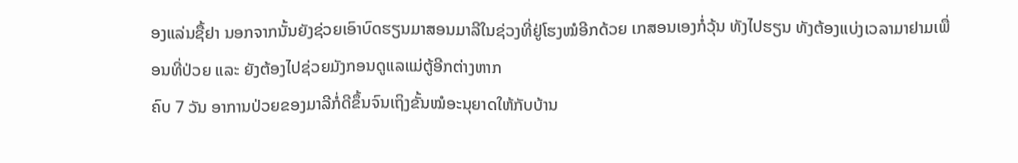ອງແລ່ນຊື້ຢາ ນອກຈາກນັ້ນຍັງຊ່ວຍເອົາບົດຮຽນມາສອນມາລີໃນຊ່ວງທີ່ຢູ່ໂຮງໝໍອີກດ້ວຍ ເກສອນເອງກໍ່ວຸ້ນ ທັງໄປຮຽນ ທັງຕ້ອງແບ່ງເວລາມາຢາມເພື່ອນທີ່ປ່ວຍ ແລະ ຍັງຕ້ອງໄປຊ່ວຍມັງກອນດູແລແມ່ຕູ້ອີກຕ່າງຫາກ
ຄົບ 7 ວັນ ອາການປ່ວຍຂອງມາລີກໍ່ດີຂຶ້ນຈົນເຖິງຂັ້ນໝໍອະນຸຍາດໃຫ້ກັບບ້ານ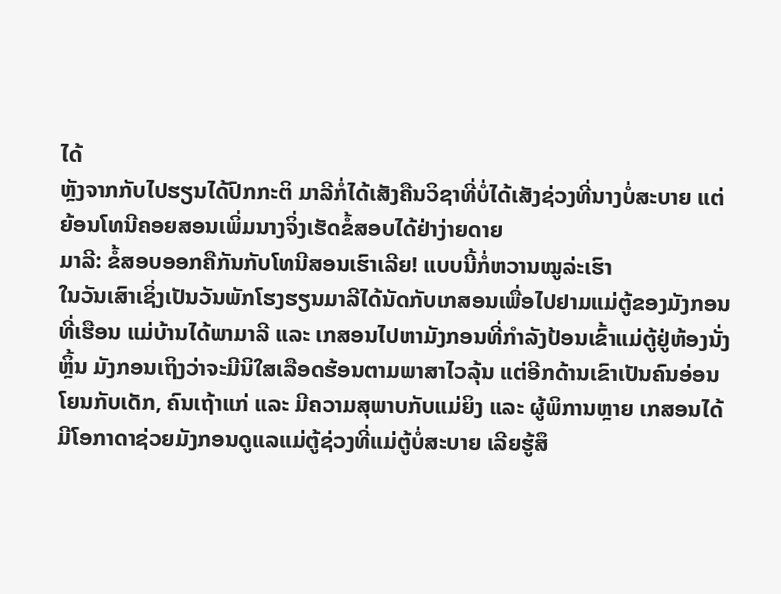ໄດ້
ຫຼັງຈາກກັບໄປຮຽນໄດ້ປົກກະຕິ ມາລີກໍ່ໄດ້ເສັງຄືນວິຊາທີ່ບໍ່ໄດ້ເສັງຊ່ວງທີ່ນາງບໍ່ສະບາຍ ແຕ່ຍ້ອນໂທນີຄອຍສອນເພິ່ມນາງຈິ່ງເຮັດຂໍ້ສອບໄດ້ຢ່າງ່າຍດາຍ
ມາລີ: ຂໍ້ສອບອອກຄືກັນກັບໂທນີສອນເຮົາເລີຍ! ແບບນີ້ກໍ່ຫວານໝູລ່ະເຮົາ
ໃນວັນເສົາເຊິ່ງເປັນວັນພັກໂຮງຮຽນມາລີໄດ້ນັດກັບເກສອນເພື່ອໄປຢາມແມ່ຕູ້ຂອງມັງກອນທີ່ເຮືອນ ແມ່ບ້ານໄດ້ພາມາລີ ແລະ ເກສອນໄປຫາມັງກອນທີ່ກຳລັງປ້ອນເຂົ້າແມ່ຕູ້ຢູ່ຫ້ອງນັ່ງຫຼິ້ນ ມັງກອນເຖິງວ່າຈະມີນິໃສເລືອດຮ້ອນຕາມພາສາໄວລຸ້ນ ແຕ່ອີກດ້ານເຂົາເປັນຄົນອ່ອນໂຍນກັບເດັກ, ຄົນເຖ້າແກ່ ແລະ ມີຄວາມສຸພາບກັບແມ່ຍິງ ແລະ ຜູ້ພິການຫຼາຍ ເກສອນໄດ້ມີໂອກາດາຊ່ວຍມັງກອນດູແລແມ່ຕູ້ຊ່ວງທີ່ແມ່ຕູ້ບໍ່ສະບາຍ ເລີຍຮູ້ສຶ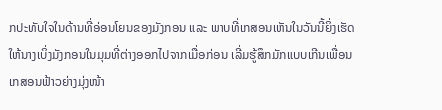ກປະທັບໃຈໃນດ້ານທີ່ອ່ອນໂຍນຂອງມັງກອນ ແລະ ພາບທີ່ເກສອນເຫັນໃນວັນນີ້ຍິ່ງເຮັດໃຫ້ນາງເບິ່ງມັງກອນໃນມຸມທີ່ຕ່າງອອກໄປຈາກເມື່ອກ່ອນ ເລີ່ມຮູ້ສຶກມັກແບບເກີນເພື່ອນ
ເກສອນຟ້າວຍ່າງມຸ່ງໜ້າ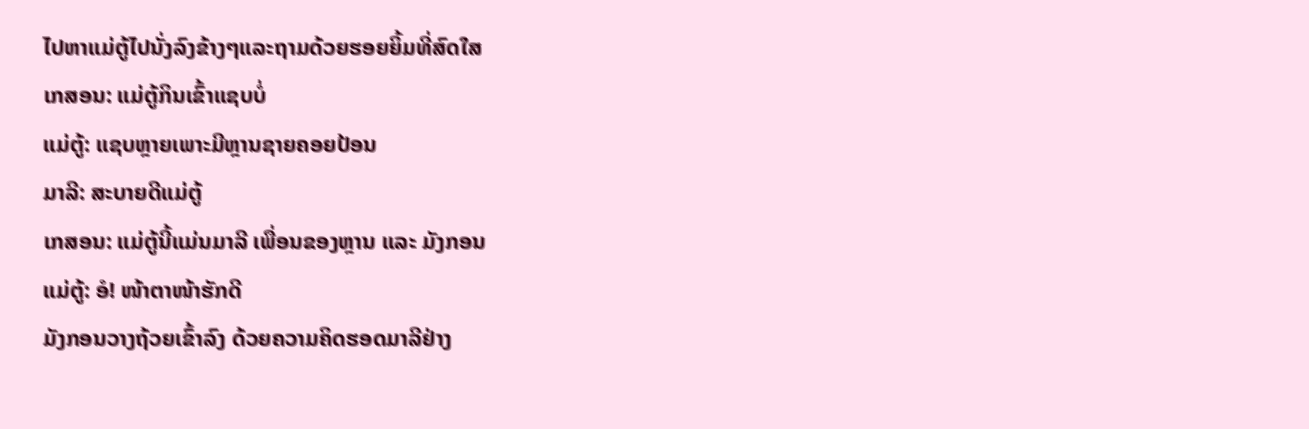ໄປຫາແມ່ຕູ້ໄປນັ່ງລົງຂ້າງໆແລະຖາມດ້ວຍຮອຍຍິ້ມທີ່ສົດໃສ
ເກສອນ: ແມ່ຕູ້ກິນເຂົ້າແຊບບໍ່
ແມ່ຕູ້: ແຊບຫຼາຍເພາະມີຫຼານຊາຍຄອຍປ້ອນ
ມາລີ: ສະບາຍດີແມ່ຕູ້
ເກສອນ: ແມ່ຕູ້ນີ້ແມ່ນມາລີ ເພື່ອນຂອງຫຼານ ແລະ ມັງກອນ
ແມ່ຕູ້: ອໍ! ໜ້າຕາໜ້າຮັກດີ
ມັງກອນວາງຖ້ວຍເຂົ້າລົງ ດ້ວຍຄວາມຄິດຮອດມາລີຢ່າງ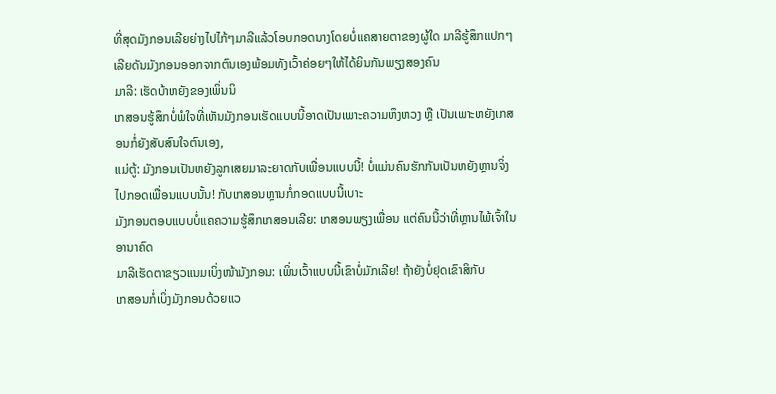ທີ່ສຸດມັງກອນເລີຍຍ່າງໄປໄກ້ໆມາລີແລ້ວໂອບກອດນາງໂດຍບໍ່ແຄສາຍຕາຂອງຜູ້ໃດ ມາລີຮູ້ສຶກແປກໆເລີຍດັນມັງກອນອອກຈາກຕົນເອງພ້ອມທັງເວົ້າຄ່ອຍໆໃຫ້ໄດ້ຍິນກັນພຽງສອງຄົນ
ມາລີ: ເຮັດບ້າຫຍັງຂອງເພິ່ນນິ
ເກສອນຮູ້ສຶກບໍ່ພໍໃຈທີ່ເຫັນມັງກອນເຮັດແບບນີ້ອາດເປັນເພາະຄວາມຫຶງຫວງ ຫຼື ເປັນເພາະຫຍັງເກສອນກໍ່ຍັງສັບສົນໃຈຕົນເອງ,
ແມ່ຕູ້: ມັງກອນເປັນຫຍັງລູກເສຍມາລະຍາດກັບເພື່ອນແບບນີ້! ບໍ່ແມ່ນຄົນຮັກກັນເປັນຫຍັງຫຼານຈິ່ງໄປກອດເພື່ອນແບບນັ້ນ! ກັບເກສອນຫຼານກໍ່ກອດແບບນີ້ເບາະ
ມັງກອນຕອບແບບບໍ່ແຄຄວາມຮູ້ສຶກເກສອນເລີຍ: ເກສອນພຽງເພື່ອນ ແຕ່ຄົນນີ້ວ່າທີ່ຫຼານໄພ້ເຈົ້າໃນອານາຄົດ
ມາລີເຮັດຕາຂຽວແນມເບິ່ງໜ້າມັງກອນ: ເພິ່ນເວົ້າແບບນີ້ເຂົາບໍ່ມັກເລີຍ! ຖ້າຍັງບໍ່ຢຸດເຂົາສິກັບ
ເກສອນກໍ່ເບິ່ງມັງກອນດ້ວຍແວ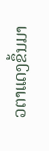ວຕາແດງຂຶ້ນມາ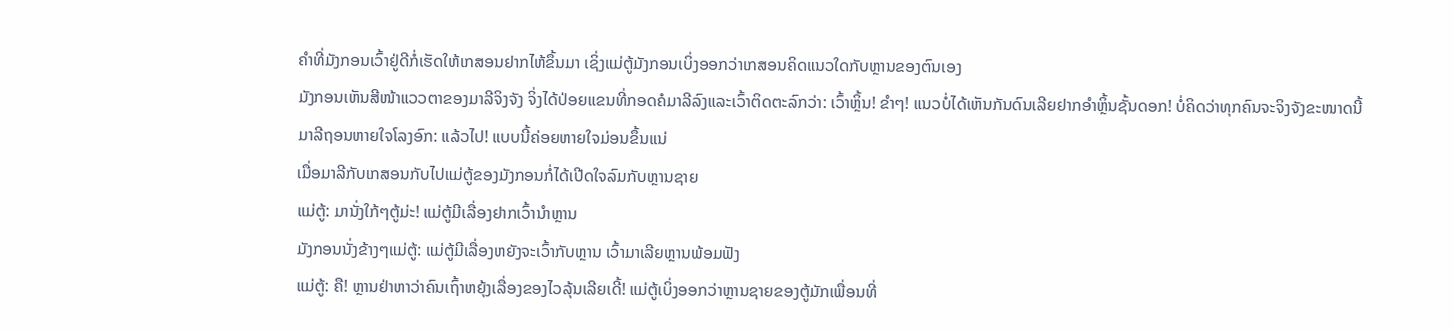ຄຳທີ່ມັງກອນເວົ້າຢູ່ດີກໍ່ເຮັດໃຫ້ເກສອນຢາກໄຫ້ຂຶ້ນມາ ເຊິ່ງແມ່ຕູ້ມັງກອນເບິ່ງອອກວ່າເກສອນຄິດແນວໃດກັບຫຼານຂອງຕົນເອງ
ມັງກອນເຫັນສີໜ້າແວວຕາຂອງມາລີຈິງຈັງ ຈິ່ງໄດ້ປ່ອຍແຂນທີ່ກອດຄໍມາລີລົງແລະເວົ້າຕິດຕະລົກວ່າ: ເວົ້າຫຼິ້ນ! ຂຳໆ! ແນວບໍ່ໄດ້ເຫັນກັນດົນເລີຍຢາກອຳຫຼິ້ນຊັ້ນດອກ! ບໍ່ຄິດວ່າທຸກຄົນຈະຈິງຈັງຂະໜາດນີ້
ມາລີຖອນຫາຍໃຈໂລງອົກ: ແລ້ວໄປ! ແບບນີ້ຄ່ອຍຫາຍໃຈມ່ອນຂຶ້ນແນ່
ເມື່ອມາລີກັບເກສອນກັບໄປແມ່ຕູ້ຂອງມັງກອນກໍ່ໄດ້ເປີດໃຈລົມກັບຫຼານຊາຍ
ແມ່ຕູ້: ມານັ່ງໃກ້ໆຕູ້ມ່ະ! ແມ່ຕູ້ມີເລື່ອງຢາກເວົ້ານຳຫຼານ
ມັງກອນນັ່ງຂ້າງໆແມ່ຕູ້: ແມ່ຕູ້ມີເລື່ອງຫຍັງຈະເວົ້າກັບຫຼານ ເວົ້າມາເລີຍຫຼານພ້ອມຟັງ
ແມ່ຕູ້: ຄື! ຫຼານຢ່າຫາວ່າຄົນເຖົ້າຫຍຸ້ງເລື່ອງຂອງໄວລຸ້ນເລີຍເດີ້! ແມ່ຕູ້ເບິ່ງອອກວ່າຫຼານຊາຍຂອງຕູ້ມັກເພື່ອນທີ່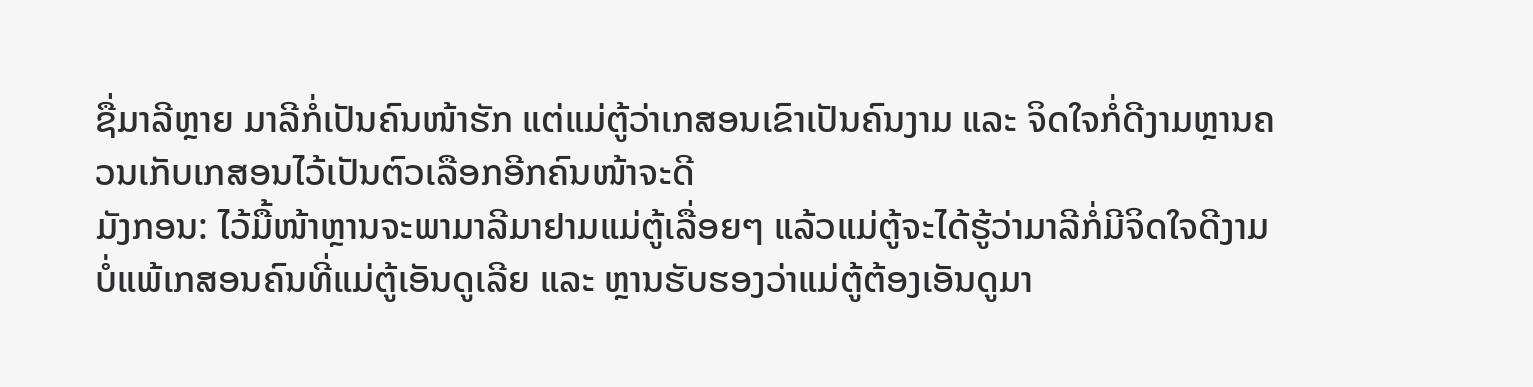ຊື່ມາລີຫຼາຍ ມາລີກໍ່ເປັນຄົນໜ້າຮັກ ແຕ່ແມ່ຕູ້ວ່າເກສອນເຂົາເປັນຄົນງາມ ແລະ ຈິດໃຈກໍ່ດີງາມຫຼານຄວນເກັບເກສອນໄວ້ເປັນຕົວເລືອກອີກຄົນໜ້າຈະດີ
ມັງກອນ: ໄວ້ມື້ໜ້າຫຼານຈະພາມາລີມາຢາມແມ່ຕູ້ເລື່ອຍໆ ແລ້ວແມ່ຕູ້ຈະໄດ້ຮູ້ວ່າມາລີກໍ່ມີຈິດໃຈດີງາມບໍ່ແພ້ເກສອນຄົນທີ່ແມ່ຕູ້ເອັນດູເລີຍ ແລະ ຫຼານຮັບຮອງວ່າແມ່ຕູ້ຕ້ອງເອັນດູມາ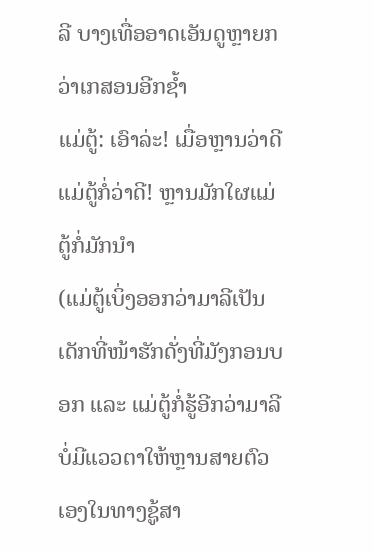ລີ ບາງເທື່ອອາດເອັນດູຫຼາຍກວ່າເກສອນອີກຊ້ຳ
ແມ່ຕູ້: ເອົາລ່ະ! ເມື່ອຫຼານວ່າດີແມ່ຕູ້ກໍ່ວ່າດີ! ຫຼານມັກໃຜແມ່ຕູ້ກໍ່ມັກນຳ
(ແມ່ຕູ້ເບິ່ງອອກວ່າມາລີເປັນເດັກທີ່ໜ້າຮັກດັ່ງທີ່ມັງກອນບອກ ແລະ ແມ່ຕູ້ກໍ່ຮູ້ອີກວ່າມາລີບໍ່ມີແວວຕາໃຫ້ຫຼານສາຍຕົວເອງໃນທາງຊູ້ສາ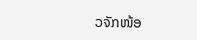ວຈັກໜ້ອ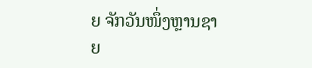ຍ ຈັກວັນໜຶ່ງຫຼານຊາຍ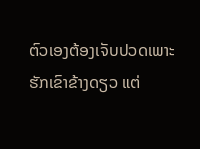ຕົວເອງຕ້ອງເຈັບປວດເພາະຮັກເຂົາຂ້າງດຽວ ແຕ່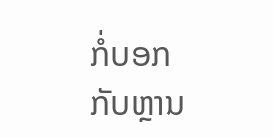ກໍ່ບອກກັບຫຼານ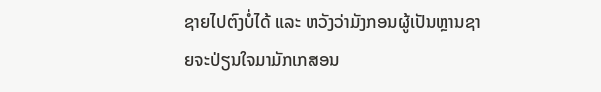ຊາຍໄປຕົງບໍ່ໄດ້ ແລະ ຫວັງວ່າມັງກອນຜູ້ເປັນຫຼານຊາຍຈະປ່ຽນໃຈມາມັກເກສອນ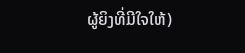ຜູ້ຍິງທີ່ມີໃຈໃຫ້)